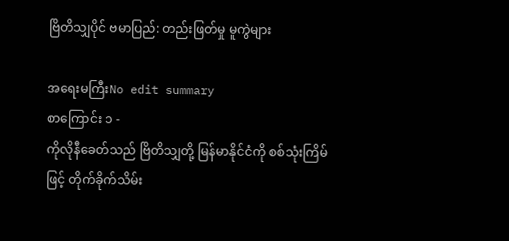ဗြိတိသျှပိုင် ဗမာပြည်: တည်းဖြတ်မှု မူကွဲများ

အရေးမကြီးNo edit summary
စာကြောင်း ၁ -
ကိုလိုနီခေတ်သည် ဗြိတိသျှတို့ မြန်မာနိုင်ငံကို စစ်သုံးကြိမ်ဖြင့် တိုက်ခိုက်သိမ်း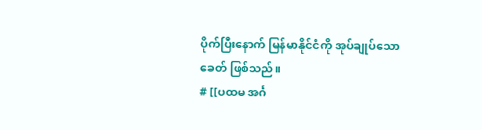ပိုက်ပြီးနောက် မြန်မာနိုင်ငံကို အုပ်ချုပ်သောခေတ် ဖြစ်သည်။
# [[ပထမ အင်္ဂ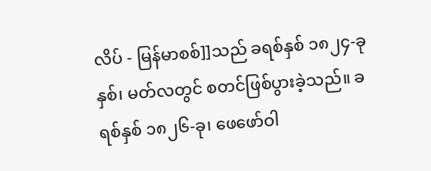လိပ် - မြန်မာစစ်]]သည် ခရစ်နှစ် ၁၈၂၄-ခုနှစ်၊ မတ်လတွင် စတင်ဖြစ်ပွားခဲ့သည်။ ခရစ်နှစ် ၁၈၂၆-ခု၊ ဖေဖော်ဝါ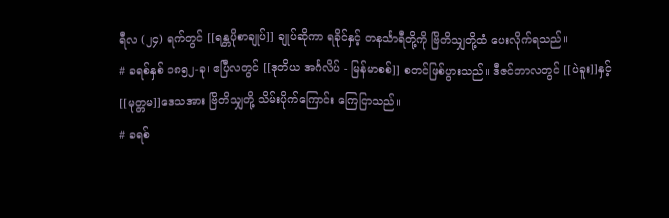ရီလ (၂၄) ရက်တွင် [[ရန္တပိုစာချုပ်]] ချုပ်ဆိုကာ ရခိုင်နှင့် တနင်္သာရီတို့ကို ဗြိတိသျှတို့ထံ ပေးလိုက်ရသည်။
# ခရစ်နှစ် ၁၈၅၂-ခု၊ ဧပြီလတွင် [[ဒုတိယ အင်္ဂလိပ် - မြန်မာစစ်]] စတင်ဖြစ်ပွားသည်။ ဒီဇင်ဘာလတွင် [[ပဲခူး]]နှင့် [[မုတ္တမ]]ဒေသအား ဗြိတိသျှတို့ သိမ်းပိုက်ကြောင်း ကြေငြာသည်။
# ခရစ်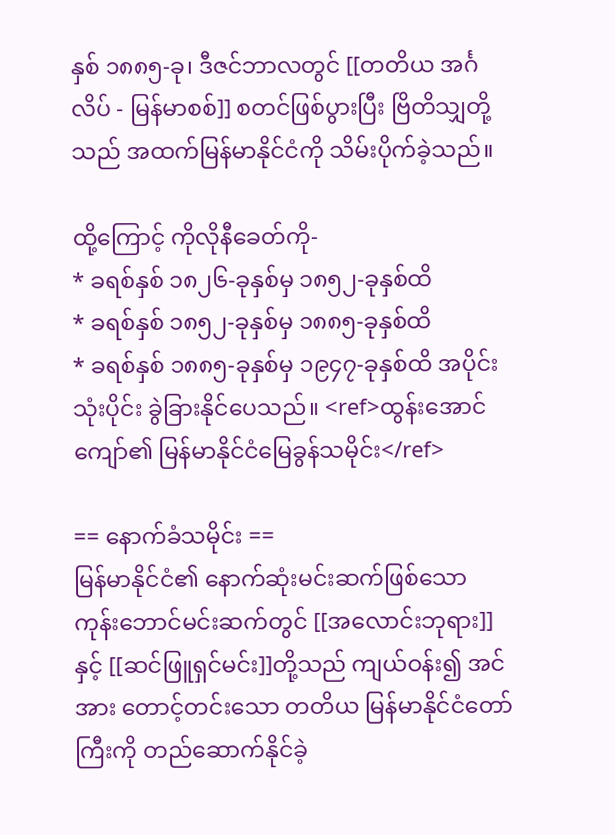နှစ် ၁၈၈၅-ခု၊ ဒီဇင်ဘာလတွင် [[တတိယ အင်္ဂလိပ် - မြန်မာစစ်]] စတင်ဖြစ်ပွားပြီး ဗြိတိသျှတို့သည် အထက်မြန်မာနိုင်ငံကို သိမ်းပိုက်ခဲ့သည်။

ထို့ကြောင့် ကိုလိုနီခေတ်ကို-
* ခရစ်နှစ် ၁၈၂၆-ခုနှစ်မှ ၁၈၅၂-ခုနှစ်ထိ
* ခရစ်နှစ် ၁၈၅၂-ခုနှစ်မှ ၁၈၈၅-ခုနှစ်ထိ
* ခရစ်နှစ် ၁၈၈၅-ခုနှစ်မှ ၁၉၄၇-ခုနှစ်ထိ အပိုင်းသုံးပိုင်း ခွဲခြားနိုင်ပေသည်။ <ref>ထွန်းအောင်ကျော်၏ မြန်မာနိုင်ငံမြေခွန်သမိုင်း</ref>

== နောက်ခံသမိုင်း ==
မြန်မာနိုင်ငံ၏ နောက်ဆုံးမင်းဆက်ဖြစ်သော ကုန်းဘောင်မင်းဆက်တွင် [[အလောင်းဘုရား]]နှင့် [[ဆင်ဖြူရှင်မင်း]]တို့သည် ကျယ်ဝန်း၍ အင်အား တောင့်တင်းသော တတိယ မြန်မာနိုင်ငံတော်ကြီးကို တည်ဆောက်နိုင်ခဲ့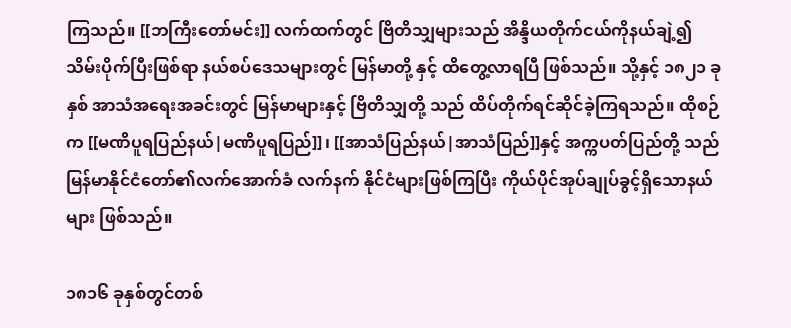ကြသည်။ [[ဘကြီးတော်မင်း]] လက်ထက်တွင် ဗြိတိသျှများသည် အိန္ဒိယတိုက်ငယ်ကိုနယ်ချဲ့၍ သိမ်းပိုက်ပြီးဖြစ်ရာ နယ်စပ်ဒေသများတွင် မြန်မာတို့ နှင့် ထိတွေ့လာရပြီ ဖြစ်သည်။ သို့နှင့် ၁၈၂၁ ခုနှစ် အာသံအရေးအခင်းတွင် မြန်မာများနှင့် ဗြိတိသျှတို့ သည် ထိပ်တိုက်ရင်ဆိုင်ခဲ့ကြရသည်။ ထိုစဉ်က [[မဏိပူရပြည်နယ်|မဏိပူရပြည်]]၊ [[အာသံပြည်နယ်|အာသံပြည်]]နှင့် အက္ကပတ်ပြည်တို့ သည် မြန်မာနိုင်ငံတော်၏လက်အောက်ခံ လက်နက် နိုင်ငံများဖြစ်ကြပြီး ကိုယ်ပိုင်အုပ်ချုပ်ခွင့်ရှိသောနယ်များ ဖြစ်သည်။

၁၈၁၆ ခုနှစ်တွင်တစ်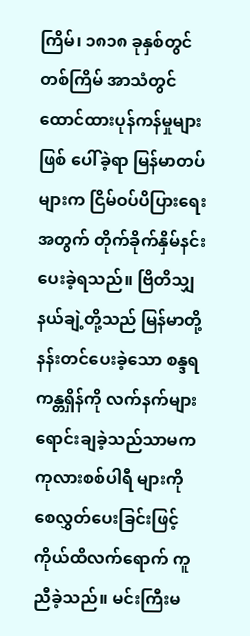ကြိမ်၊ ၁၈၁၈ ခုနှစ်တွင် တစ်ကြိမ် အာသံတွင် ထောင်ထားပုန်ကန်မှုများ ဖြစ် ပေါ်ခဲ့ရာ မြန်မာတပ်များက ငြိမ်ဝပ်ပိပြားရေးအတွက် တိုက်ခိုက်နှိမ်နင်း ပေးခဲ့ရသည်။ ဗြိတိသျှနယ်ချဲ့တို့သည် မြန်မာတို့ နန်းတင်ပေးခဲ့သော စန္ဒရကန္တရှိန်ကို လက်နက်များရောင်းချခဲ့သည်သာမက ကုလားစစ်ပါရီ များကို စေလွှတ်ပေးခြင်းဖြင့် ကိုယ်ထိလက်ရောက် ကူညီခဲ့သည်။ မင်းကြီးမ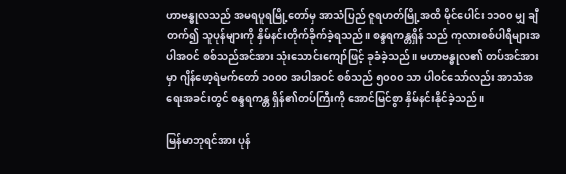ဟာဗန္ဓုလသည် အမရပူရမြို့တော်မှ အာသံပြည် ဇူရဟတ်မြို့အထိ မိုင်ပေါင်း ၁၁၀၀ မျှ ချီတက်၍ သူပုန်များကို နှိမ်နင်းတိုက်ခိုက်ခဲ့ရသည်။ စန္ဒရကန္တရှိန် သည် ကုလားစစ်ပါရီများအပါအဝင် စစ်သည်အင်အား သုံးသောင်းကျော်ဖြင့် ခုခံခဲ့သည်။ မဟာဗန္ဓုလ၏ တပ်အင်အားမှာ ဂျိန်ဖော့ရဲမက်တော် ၁၀၀၀ အပါအဝင် စစ်သည် ၅၀၀၀ သာ ပါဝင်သော်လည်း အာသံအရေးအခင်းတွင် စန္ဒရကန္တ ရှိန်၏တပ်ကြီးကို အောင်မြင်စွာ နှိမ်နင်းနိုင်ခဲ့သည်။

မြန်မာဘုရင်အား ပုန်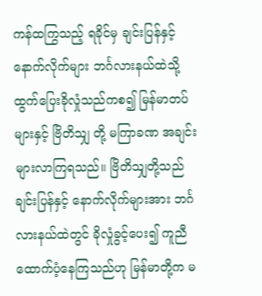ကန်ထကြွသည့် ရခိုင်မှ ချင်းပြန်နှင့် နောက်လိုက်များ ဘင်္ဂလားနယ်ထဲသို့ ထွက်ပြေးခိုလှုံသည်ကစ၍ မြန်မာတပ်များနှင့် ဗြိတိသျှ တို့ မကြာခဏ အချင်းများလာကြရသည်။ ဗြိတိသျှတို့သည် ချင်းပြန်နှင့် နောက်လိုက်များအား ဘင်္ဂလားနယ်ထဲတွင် ခိုလှုံခွင့်ပေး၍ ကူညီထောက်ပံ့နေကြသည်ဟု မြန်မာတို့က မ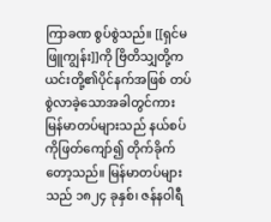ကြာခဏ စွပ်စွဲသည်။ [[ရှင်မဖြူကျွန်း]]ကို ဗြိတိသျှတို့က ယင်းတို့၏ပိုင်နက်အဖြစ် တပ်စွဲလာခဲ့သောအခါတွင်ကား မြန်မာတပ်များသည် နယ်စပ်ကိုဖြတ်ကျော်၍ တိုက်ခိုက်တော့သည်။ မြန်မာတပ်များသည် ၁၈၂၄ ခုနှစ်၊ ဇန်နဝါရီ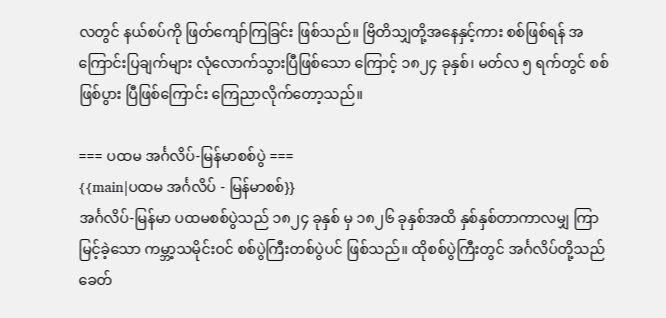လတွင် နယ်စပ်ကို ဖြတ်ကျော်ကြခြင်း ဖြစ်သည်။ ဗြိတိသျှတို့အနေနှင့်ကား စစ်ဖြစ်ရန် အကြောင်းပြချက်များ လုံလောက်သွားပြီဖြစ်သော ကြောင့် ၁၈၂၄ ခုနှစ်၊ မတ်လ ၅ ရက်တွင် စစ်ဖြစ်ပွား ပြီဖြစ်ကြောင်း ကြေညာလိုက်တော့သည်။

=== ပထမ အင်္ဂလိပ်-မြန်မာစစ်ပွဲ ===
{{main|ပထမ အင်္ဂလိပ် - မြန်မာစစ်}}
အင်္ဂလိပ်-မြန်မာ ပထမစစ်ပွဲသည် ၁၈၂၄ ခုနှစ် မှ ၁၈၂၆ ခုနှစ်အထိ နှစ်နှစ်တာကာလမျှ ကြာမြင့်ခဲ့သော ကမ္ဘာ့သမိုင်းဝင် စစ်ပွဲကြီးတစ်ပွဲပင် ဖြစ်သည်။ ထိုစစ်ပွဲကြီးတွင် အင်္ဂလိပ်တို့သည် ခေတ်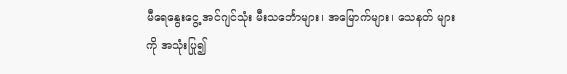မီရေနွေးငွေ့ အင်ဂျင်သုံး မီးသင်္ဘောများ၊ အမြောက်များ၊ သေနတ် များကို အသုံးပြု၍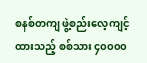စနစ်တကျ ဖွဲ့စည်းလေ့ကျင့်ထားသည့် စစ်သား ၄၀၀၀၀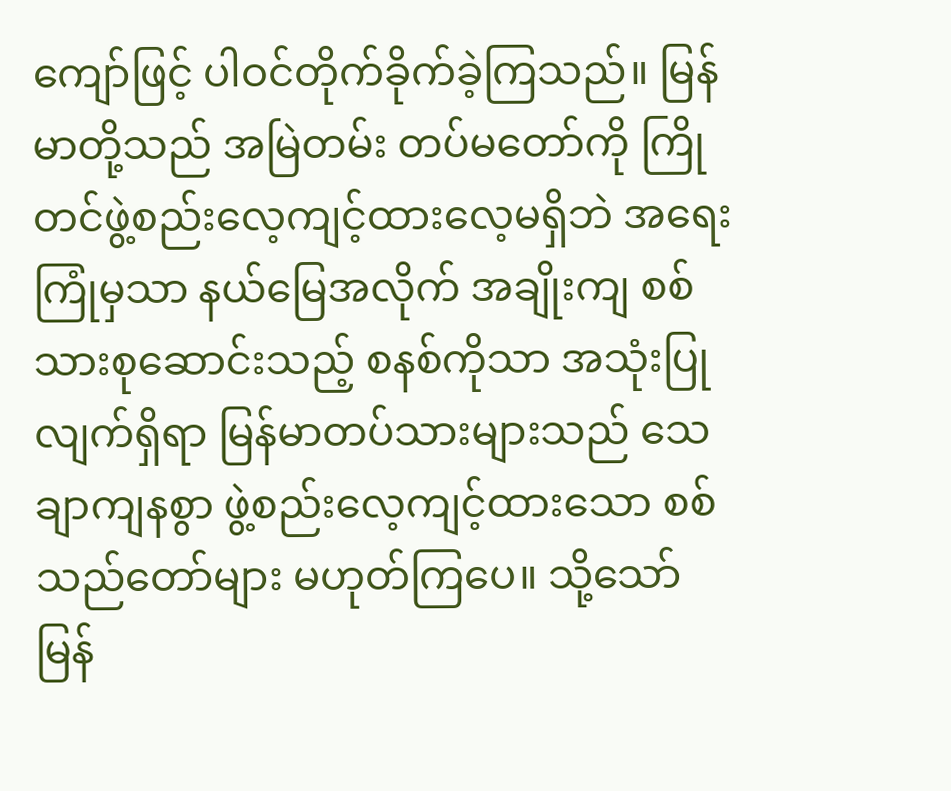ကျော်ဖြင့် ပါဝင်တိုက်ခိုက်ခဲ့ကြသည်။ မြန်မာတို့သည် အမြဲတမ်း တပ်မတော်ကို ကြိုတင်ဖွဲ့စည်းလေ့ကျင့်ထားလေ့မရှိဘဲ အရေးကြုံမှသာ နယ်မြေအလိုက် အချိုးကျ စစ်သားစုဆောင်းသည့် စနစ်ကိုသာ အသုံးပြုလျက်ရှိရာ မြန်မာတပ်သားများသည် သေချာကျနစွာ ဖွဲ့စည်းလေ့ကျင့်ထားသော စစ်သည်တော်များ မဟုတ်ကြပေ။ သို့သော် မြန်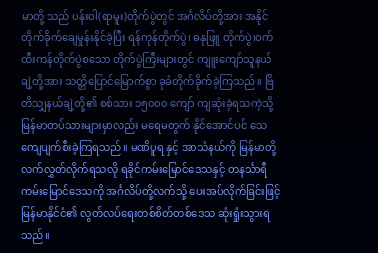မာတို့ သည် ပန်းဝါ(ရာမူး)တိုက်ပွဲတွင် အင်္ဂလိပ်တို့အား အနိုင်တိုက်ခိုက်ချေမှုန်းနိုင်ခဲ့ပြီး ရန်ကုန်တိုက်ပွဲ၊ ဓနုဖြူ တိုက်ပွဲ၊ဝက်ထီးကန်တိုက်ပွဲစသော တိုက်ပွဲကြီးများတွင် ကျူးကျော်သူနယ်ချဲ့တို့အား သတ္တိပြောင်မြောက်စွာ ခုခံတိုက်ခိုက်ခဲ့ကြသည်။ ဗြိတိသျှနယ်ချဲ့တို့၏ စစ်သား ၁၅၀၀၀ ကျော် ကျဆုံးခဲ့ရသကဲ့သို့ မြန်မာတပ်သားများမှာလည်း မရေမတွက် နိုင်အောင်ပင် သေကျေပျက်စီးခဲ့ကြရသည်။ မဏိပူရ နှင့် အာသံနယ်ကို မြန်မာတို့ လက်လွှတ်လိုက်ရသလို ရခိုင်ကမ်းမြောင်ဒေသနှင့် တနင်္သာရီကမ်းမြောင်ဒေသကို အင်္ဂလိပ်တို့လက်သို့ ပေးအပ်လိုက်ခြင်းဖြင့် မြန်မာနိုင်ငံ၏ လွတ်လပ်ရေးတစ်စိတ်တစ်ဒေသ ဆုံးရှုံးသွားရသည်။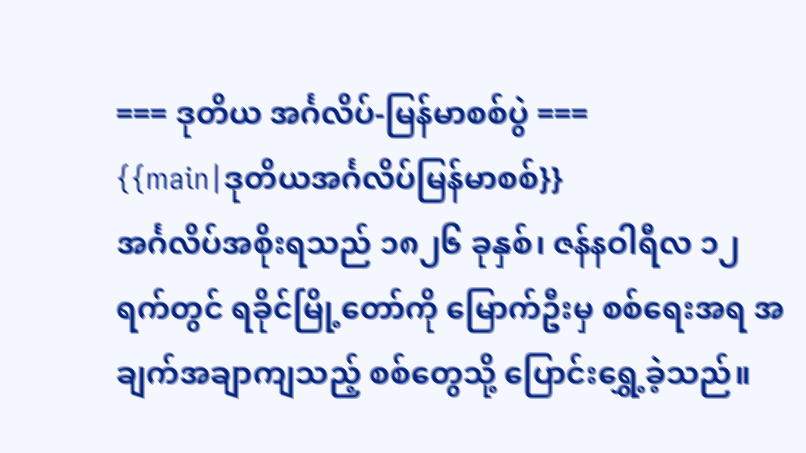=== ဒုတိယ အင်္ဂလိပ်-မြန်မာစစ်ပွဲ ===
{{main|ဒုတိယအင်္ဂလိပ်မြန်မာစစ်}}
အင်္ဂလိပ်အစိုးရသည် ၁၈၂၆ ခုနှစ်၊ ဇန်နဝါရီလ ၁၂ ရက်တွင် ရခိုင်မြို့တော်ကို မြောက်ဦးမှ စစ်ရေးအရ အချက်အချာကျသည့် စစ်တွေသို့ ပြောင်းရွှေ့ခဲ့သည်။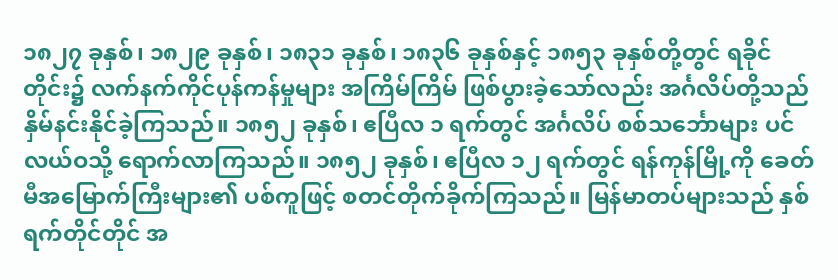၁၈၂၇ ခုနှစ်၊ ၁၈၂၉ ခုနှစ်၊ ၁၈၃၁ ခုနှစ်၊ ၁၈၃၆ ခုနှစ်နှင့် ၁၈၅၃ ခုနှစ်တို့တွင် ရခိုင်တိုင်း၌ လက်နက်ကိုင်ပုန်ကန်မှုများ အကြိမ်ကြိမ် ဖြစ်ပွားခဲ့သော်လည်း အင်္ဂလိပ်တို့သည် နှိမ်နင်းနိုင်ခဲ့ကြသည်။ ၁၈၅၂ ခုနှစ်၊ ဧပြီလ ၁ ရက်တွင် အင်္ဂလိပ် စစ်သင်္ဘောများ ပင်လယ်ဝသို့ ရောက်လာကြသည်။ ၁၈၅၂ ခုနှစ်၊ ဧပြီလ ၁၂ ရက်တွင် ရန်ကုန်မြို့ကို ခေတ်မီအမြောက်ကြီးများ၏ ပစ်ကူဖြင့် စတင်တိုက်ခိုက်ကြသည်။ မြန်မာတပ်များသည် နှစ်ရက်တိုင်တိုင် အ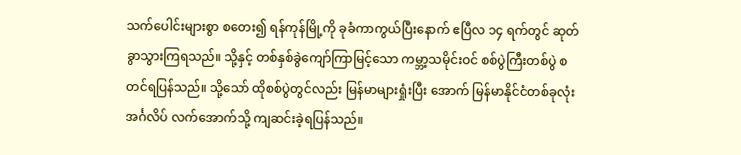သက်ပေါင်းများစွာ စတေး၍ ရန်ကုန်မြို့ကို ခုခံကာကွယ်ပြီးနောက် ဧပြီလ ၁၄ ရက်တွင် ဆုတ်ခွာသွားကြရသည်။ သို့နှင့် တစ်နှစ်ခွဲကျော်ကြာမြင့်သော ကမ္ဘာ့သမိုင်းဝင် စစ်ပွဲကြီးတစ်ပွဲ စတင်ရပြန်သည်။ သို့သော် ထိုစစ်ပွဲတွင်လည်း မြန်မာများရှုံးပြီး အောက် မြန်မာနိုင်ငံတစ်ခုလုံး အင်္ဂလိပ် လက်အောက်သို့ ကျဆင်းခဲ့ရပြန်သည်။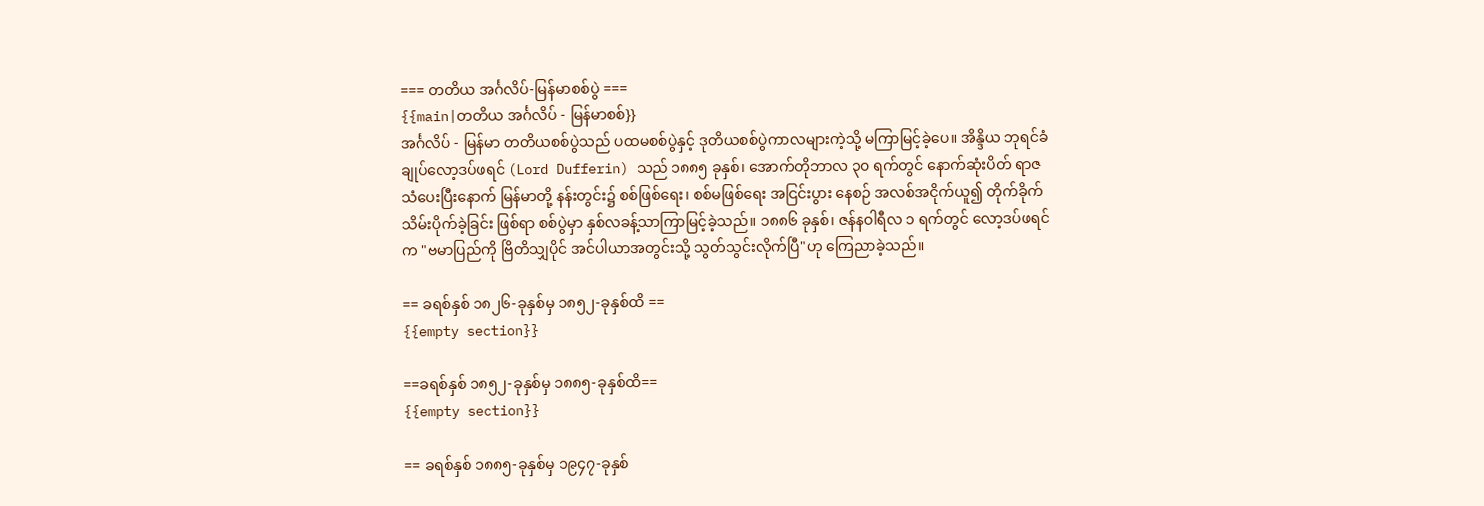=== တတိယ အင်္ဂလိပ်-မြန်မာစစ်ပွဲ ===
{{main|တတိယ အင်္ဂလိပ် - မြန်မာစစ်}}
အင်္ဂလိပ် - မြန်မာ တတိယစစ်ပွဲသည် ပထမစစ်ပွဲနှင့် ဒုတိယစစ်ပွဲကာလများကဲ့သို့ မကြာမြင့်ခဲ့ပေ။ အိန္ဒိယ ဘုရင်ခံချုပ်လော့ဒပ်ဖရင် (Lord Dufferin) သည် ၁၈၈၅ ခုနှစ်၊ အောက်တိုဘာလ ၃၀ ရက်တွင် နောက်ဆုံးပိတ် ရာဇသံပေးပြီးနောက် မြန်မာတို့ နန်းတွင်း၌ စစ်ဖြစ်ရေး၊ စစ်မဖြစ်ရေး အငြင်းပွား နေစဉ် အလစ်အငိုက်ယူ၍ တိုက်ခိုက်သိမ်းပိုက်ခဲ့ခြင်း ဖြစ်ရာ စစ်ပွဲမှာ နှစ်လခန့်သာကြာမြင့်ခဲ့သည်။ ၁၈၈၆ ခုနှစ်၊ ဇန်နဝါရီလ ၁ ရက်တွင် လော့ဒပ်ဖရင်က "ဗမာပြည်ကို ဗြိတိသျှပိုင် အင်ပါယာအတွင်းသို့ သွတ်သွင်းလိုက်ပြီ"ဟု ကြေညာခဲ့သည်။

== ခရစ်နှစ် ၁၈၂၆-ခုနှစ်မှ ၁၈၅၂-ခုနှစ်ထိ ==
{{empty section}}

==ခရစ်နှစ် ၁၈၅၂-ခုနှစ်မှ ၁၈၈၅-ခုနှစ်ထိ==
{{empty section}}

== ခရစ်နှစ် ၁၈၈၅-ခုနှစ်မှ ၁၉၄၇-ခုနှစ်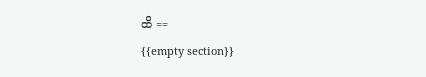ထိ ==
{{empty section}}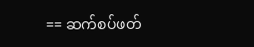== ဆက်စပ်ဖတ်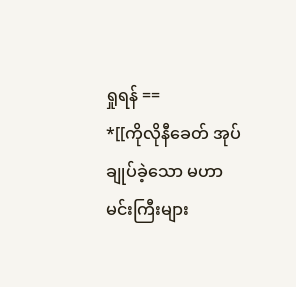ရှုရန် ==
*[[ကိုလိုနီခေတ် အုပ်ချုပ်ခဲ့သော မဟာမင်းကြီးများ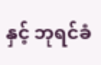နှင့် ဘုရင်ခံ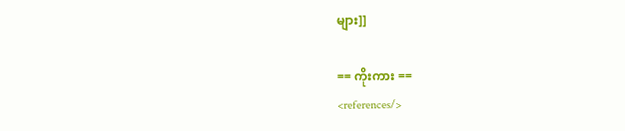များ]]

== ကိုးကား ==
<references/>